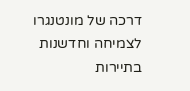דרכה של מונטנגרו לצמיחה וחדשנות בתיירות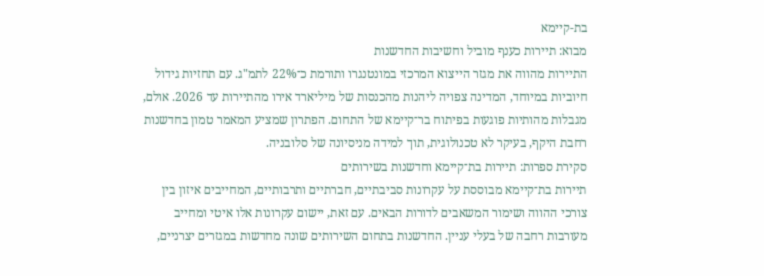בת-קיימא
מבוא: תיירות כענף מוביל וחשיבות החדשנות
התיירות מהווה את מגזר הייצוא המרכזי במונטנגרו ותורמת כ־22% לתמ"ג. עם תחזיות גידול חיוביות במיוחד, המדינה צפויה ליהנות מהכנסות של מיליארד אירו מהתיירות עד 2026. אולם, מגבלות מהותיות פוגעות בפיתוח בר־קיימא של התחום. הפתרון שמציע המאמר טמון בחדשנות רחבת היקף, בעיקר לא טכנולוגית, תוך למידה מניסיונה של סלובניה.
סקירת ספרות: תיירות בת־קיימא וחדשנות בשירותים
תיירות בת־קיימא מבוססת על עקרונות סביבתיים, חברתיים ותרבותיים, המחייבים איזון בין צורכי ההווה ושימור המשאבים לדורות הבאים. עם זאת, יישום עקרונות אלו איטי ומחייב מעורבות רחבה של בעלי עניין. החדשנות בתחום השירותים שונה מחדשות במגזרים יצרניים,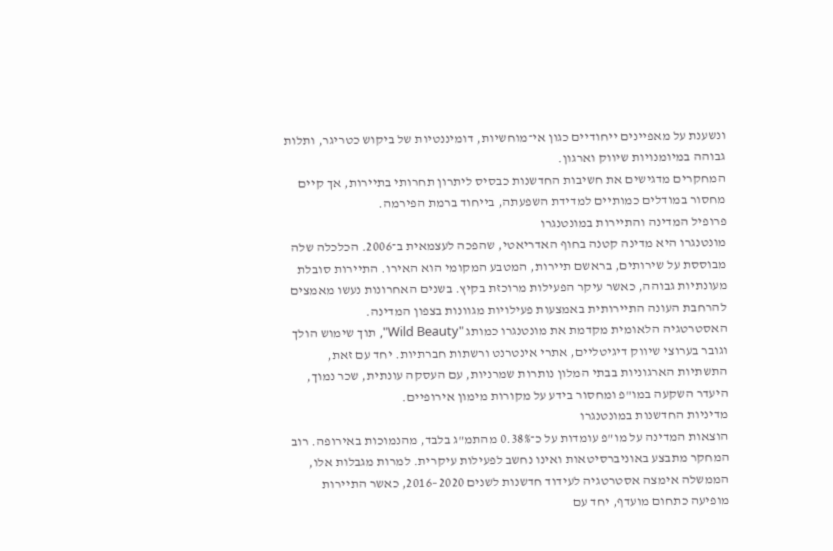ונשענת על מאפיינים ייחודיים כגון אי־מוחשיות, דומיננטיות של ביקוש כטריגר, ותלות גבוהה במיומנויות שיווק וארגון.
המחקרים מדגישים את חשיבות החדשנות כבסיס ליתרון תחרותי בתיירות, אך קיים מחסור במודלים כמותיים למדידת השפעתה, בייחוד ברמת הפירמה.
פרופיל המדינה והתיירות במונטנגרו
מונטנגרו היא מדינה קטנה בחוף האדריאטי, שהפכה לעצמאית ב־2006. הכלכלה שלה מבוססת על שירותים, בראשם תיירות, המטבע המקומי הוא האירו. התיירות סובלת מעונתיות גבוהה, כאשר עיקר הפעילות מרוכזת בקיץ. בשנים האחרונות נעשו מאמצים להרחבת העונה התיירותית באמצעות פעילויות מגוונות בצפון המדינה.
האסטרטגיה הלאומית מקדמת את מונטנגרו כמותג "Wild Beauty", תוך שימוש הולך וגובר בערוצי שיווק דיגיטליים, אתרי אינטרנט ורשתות חברתיות. יחד עם זאת, התשתיות הארגוניות בבתי המלון נותרות שמרניות, עם העסקה עונתית, שכר נמוך, היעדר השקעה במו"פ ומחסור בידע על מקורות מימון אירופיים.
מדיניות החדשנות במונטנגרו
הוצאות המדינה על מו"פ עומדות על כ־0.38% מהתמ"ג בלבד, מהנמוכות באירופה. רוב המחקר מתבצע באוניברסיטאות ואינו נחשב לפעילות עיקרית. למרות מגבלות אלו, הממשלה אימצה אסטרטגיה לעידוד חדשנות לשנים 2020–2016, כאשר התיירות מופיעה כתחום מועדף, יחד עם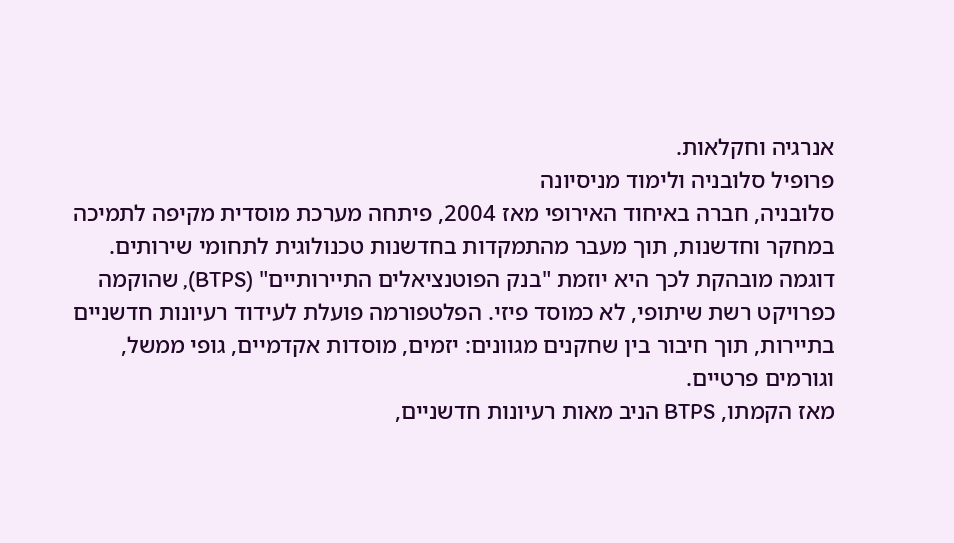אנרגיה וחקלאות.
פרופיל סלובניה ולימוד מניסיונה
סלובניה, חברה באיחוד האירופי מאז 2004, פיתחה מערכת מוסדית מקיפה לתמיכה במחקר וחדשנות, תוך מעבר מהתמקדות בחדשנות טכנולוגית לתחומי שירותים. דוגמה מובהקת לכך היא יוזמת "בנק הפוטנציאלים התיירותיים" (BTPS), שהוקמה כפרויקט רשת שיתופי, לא כמוסד פיזי. הפלטפורמה פועלת לעידוד רעיונות חדשניים בתיירות, תוך חיבור בין שחקנים מגוונים: יזמים, מוסדות אקדמיים, גופי ממשל, וגורמים פרטיים.
מאז הקמתו, BTPS הניב מאות רעיונות חדשניים,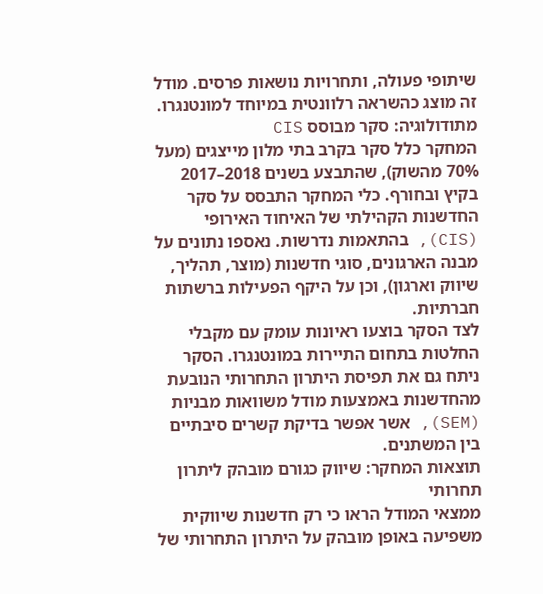שיתופי פעולה, ותחרויות נושאות פרסים. מודל זה מוצג כהשראה רלוונטית במיוחד למונטנגרו.
מתודולוגיה: סקר מבוסס CIS
המחקר כלל סקר בקרב בתי מלון מייצגים (מעל 70% מהשוק), שהתבצע בשנים 2018–2017 בקיץ ובחורף. כלי המחקר התבסס על סקר החדשנות הקהילתי של האיחוד האירופי (CIS), בהתאמות נדרשות. נאספו נתונים על מבנה הארגונים, סוגי חדשנות (מוצר, תהליך, שיווק וארגון), וכן על היקף הפעילות ברשתות חברתיות.
לצד הסקר בוצעו ראיונות עומק עם מקבלי החלטות בתחום התיירות במונטנגרו. הסקר ניתח גם את תפיסת היתרון התחרותי הנובעת מהחדשנות באמצעות מודל משוואות מבניות (SEM), אשר אפשר בדיקת קשרים סיבתיים בין המשתנים.
תוצאות המחקר: שיווק כגורם מובהק ליתרון תחרותי
ממצאי המודל הראו כי רק חדשנות שיווקית משפיעה באופן מובהק על היתרון התחרותי של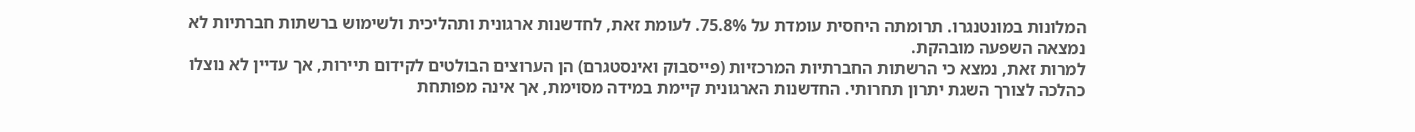המלונות במונטנגרו. תרומתה היחסית עומדת על 75.8%. לעומת זאת, לחדשנות ארגונית ותהליכית ולשימוש ברשתות חברתיות לא נמצאה השפעה מובהקת.
למרות זאת, נמצא כי הרשתות החברתיות המרכזיות (פייסבוק ואינסטגרם) הן הערוצים הבולטים לקידום תיירות, אך עדיין לא נוצלו כהלכה לצורך השגת יתרון תחרותי. החדשנות הארגונית קיימת במידה מסוימת, אך אינה מפותחת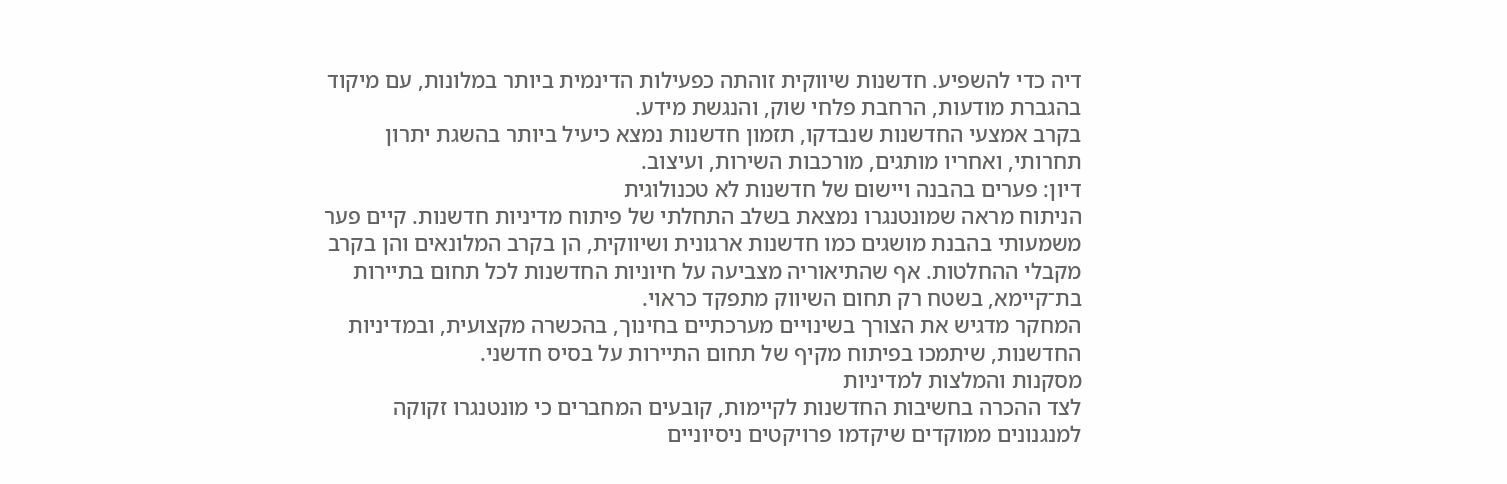דיה כדי להשפיע. חדשנות שיווקית זוהתה כפעילות הדינמית ביותר במלונות, עם מיקוד בהגברת מודעות, הרחבת פלחי שוק, והנגשת מידע.
בקרב אמצעי החדשנות שנבדקו, תזמון חדשנות נמצא כיעיל ביותר בהשגת יתרון תחרותי, ואחריו מותגים, מורכבות השירות, ועיצוב.
דיון: פערים בהבנה ויישום של חדשנות לא טכנולוגית
הניתוח מראה שמונטנגרו נמצאת בשלב התחלתי של פיתוח מדיניות חדשנות. קיים פער משמעותי בהבנת מושגים כמו חדשנות ארגונית ושיווקית, הן בקרב המלונאים והן בקרב מקבלי ההחלטות. אף שהתיאוריה מצביעה על חיוניות החדשנות לכל תחום בתיירות בת־קיימא, בשטח רק תחום השיווק מתפקד כראוי.
המחקר מדגיש את הצורך בשינויים מערכתיים בחינוך, בהכשרה מקצועית, ובמדיניות החדשנות, שיתמכו בפיתוח מקיף של תחום התיירות על בסיס חדשני.
מסקנות והמלצות למדיניות
לצד ההכרה בחשיבות החדשנות לקיימות, קובעים המחברים כי מונטנגרו זקוקה למנגנונים ממוקדים שיקדמו פרויקטים ניסיוניים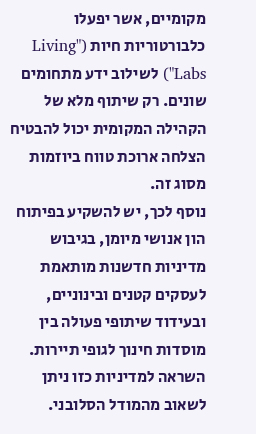מקומיים, אשר יפעלו כלבורטוריות חיות ("Living Labs") לשילוב ידע מתחומים שונים. רק שיתוף מלא של הקהילה המקומית יכול להבטיח הצלחה ארוכת טווח ביוזמות מסוג זה.
נוסף לכך, יש להשקיע בפיתוח הון אנושי מיומן, בגיבוש מדיניות חדשנות מותאמת לעסקים קטנים ובינוניים, ובעידוד שיתופי פעולה בין מוסדות חינוך לגופי תיירות. השראה למדיניות כזו ניתן לשאוב מהמודל הסלובני.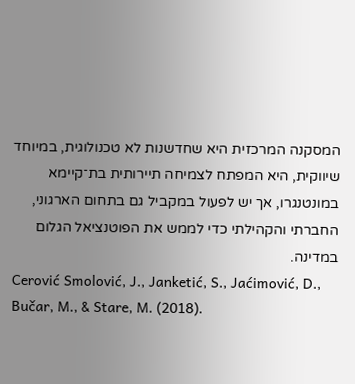המסקנה המרכזית היא שחדשנות לא טכנולוגית, במיוחד שיווקית, היא המפתח לצמיחה תיירותית בת־קיימא במונטנגרו, אך יש לפעול במקביל גם בתחום הארגוני, החברתי והקהילתי כדי לממש את הפוטנציאל הגלום במדינה.
Cerović Smolović, J., Janketić, S., Jaćimović, D., Bučar, M., & Stare, M. (2018).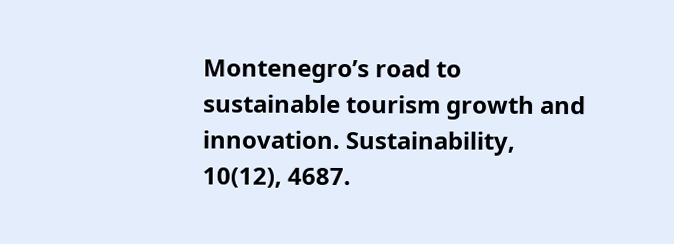Montenegro’s road to sustainable tourism growth and innovation. Sustainability, 10(12), 4687.